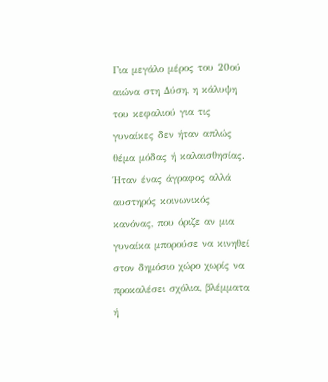Για μεγάλο μέρος του 20ού αιώνα στη Δύση, η κάλυψη του κεφαλιού για τις γυναίκες δεν ήταν απλώς θέμα μόδας ή καλαισθησίας. Ήταν ένας άγραφος αλλά αυστηρός κοινωνικός κανόνας, που όριζε αν μια γυναίκα μπορούσε να κινηθεί στον δημόσιο χώρο χωρίς να προκαλέσει σχόλια, βλέμματα ή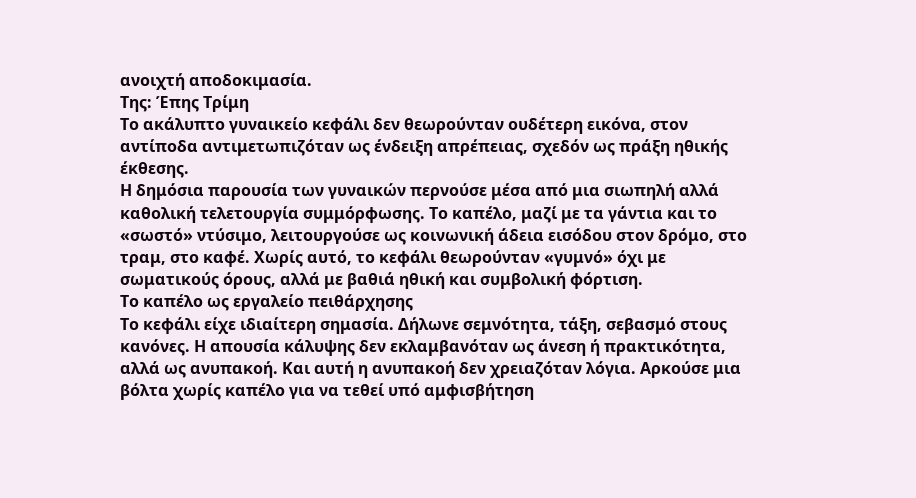ανοιχτή αποδοκιμασία.
Της: Έπης Τρίμη
Το ακάλυπτο γυναικείο κεφάλι δεν θεωρούνταν ουδέτερη εικόνα, στον αντίποδα αντιμετωπιζόταν ως ένδειξη απρέπειας, σχεδόν ως πράξη ηθικής έκθεσης.
Η δημόσια παρουσία των γυναικών περνούσε μέσα από μια σιωπηλή αλλά καθολική τελετουργία συμμόρφωσης. Το καπέλο, μαζί με τα γάντια και το «σωστό» ντύσιμο, λειτουργούσε ως κοινωνική άδεια εισόδου στον δρόμο, στο τραμ, στο καφέ. Χωρίς αυτό, το κεφάλι θεωρούνταν «γυμνό» όχι με σωματικούς όρους, αλλά με βαθιά ηθική και συμβολική φόρτιση.
Το καπέλο ως εργαλείο πειθάρχησης
Το κεφάλι είχε ιδιαίτερη σημασία. Δήλωνε σεμνότητα, τάξη, σεβασμό στους κανόνες. Η απουσία κάλυψης δεν εκλαμβανόταν ως άνεση ή πρακτικότητα, αλλά ως ανυπακοή. Και αυτή η ανυπακοή δεν χρειαζόταν λόγια. Αρκούσε μια βόλτα χωρίς καπέλο για να τεθεί υπό αμφισβήτηση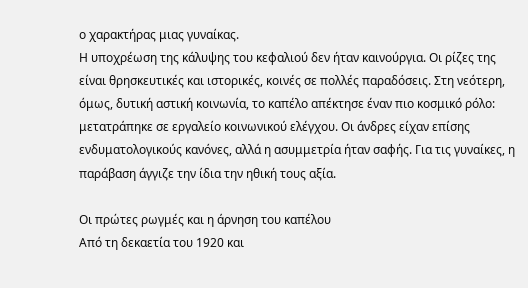ο χαρακτήρας μιας γυναίκας.
Η υποχρέωση της κάλυψης του κεφαλιού δεν ήταν καινούργια. Οι ρίζες της είναι θρησκευτικές και ιστορικές, κοινές σε πολλές παραδόσεις. Στη νεότερη, όμως, δυτική αστική κοινωνία, το καπέλο απέκτησε έναν πιο κοσμικό ρόλο: μετατράπηκε σε εργαλείο κοινωνικού ελέγχου. Οι άνδρες είχαν επίσης ενδυματολογικούς κανόνες, αλλά η ασυμμετρία ήταν σαφής. Για τις γυναίκες, η παράβαση άγγιζε την ίδια την ηθική τους αξία.

Οι πρώτες ρωγμές και η άρνηση του καπέλου
Από τη δεκαετία του 1920 και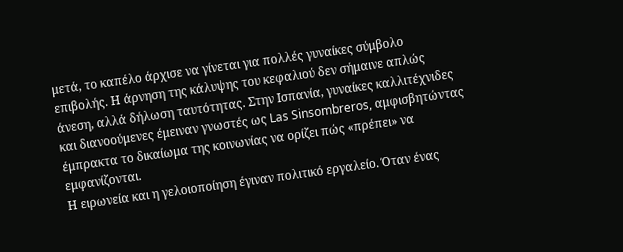μετά, το καπέλο άρχισε να γίνεται για πολλές γυναίκες σύμβολο επιβολής. Η άρνηση της κάλυψης του κεφαλιού δεν σήμαινε απλώς άνεση, αλλά δήλωση ταυτότητας. Στην Ισπανία, γυναίκες καλλιτέχνιδες και διανοούμενες έμειναν γνωστές ως Las Sinsombreros, αμφισβητώντας έμπρακτα το δικαίωμα της κοινωνίας να ορίζει πώς «πρέπει» να εμφανίζονται.
Η ειρωνεία και η γελοιοποίηση έγιναν πολιτικό εργαλείο. Όταν ένας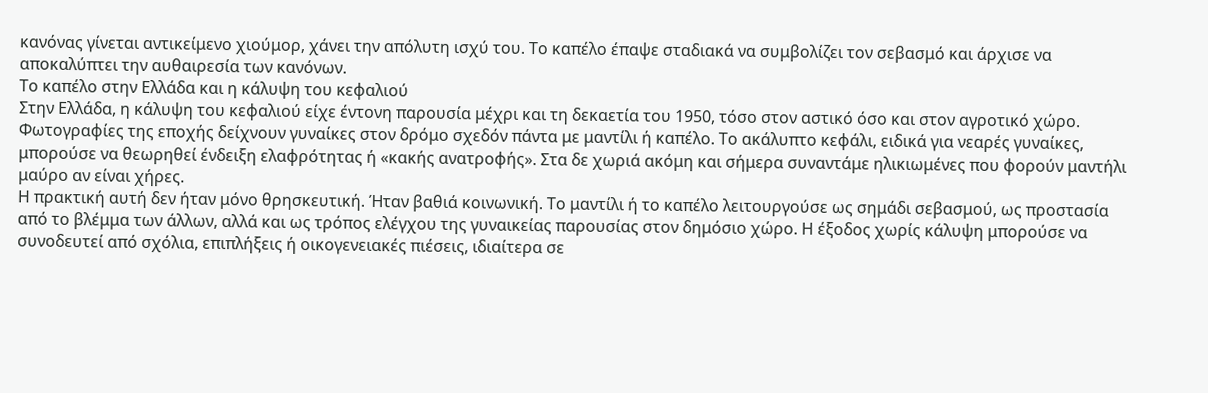κανόνας γίνεται αντικείμενο χιούμορ, χάνει την απόλυτη ισχύ του. Το καπέλο έπαψε σταδιακά να συμβολίζει τον σεβασμό και άρχισε να αποκαλύπτει την αυθαιρεσία των κανόνων.
Το καπέλο στην Ελλάδα και η κάλυψη του κεφαλιού
Στην Ελλάδα, η κάλυψη του κεφαλιού είχε έντονη παρουσία μέχρι και τη δεκαετία του 1950, τόσο στον αστικό όσο και στον αγροτικό χώρο. Φωτογραφίες της εποχής δείχνουν γυναίκες στον δρόμο σχεδόν πάντα με μαντίλι ή καπέλο. Το ακάλυπτο κεφάλι, ειδικά για νεαρές γυναίκες, μπορούσε να θεωρηθεί ένδειξη ελαφρότητας ή «κακής ανατροφής». Στα δε χωριά ακόμη και σήμερα συναντάμε ηλικιωμένες που φορούν μαντήλι μαύρο αν είναι χήρες.
Η πρακτική αυτή δεν ήταν μόνο θρησκευτική. Ήταν βαθιά κοινωνική. Το μαντίλι ή το καπέλο λειτουργούσε ως σημάδι σεβασμού, ως προστασία από το βλέμμα των άλλων, αλλά και ως τρόπος ελέγχου της γυναικείας παρουσίας στον δημόσιο χώρο. Η έξοδος χωρίς κάλυψη μπορούσε να συνοδευτεί από σχόλια, επιπλήξεις ή οικογενειακές πιέσεις, ιδιαίτερα σε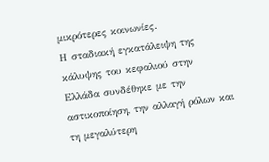μικρότερες κοινωνίες.
Η σταδιακή εγκατάλειψη της κάλυψης του κεφαλιού στην Ελλάδα συνδέθηκε με την αστικοποίηση, την αλλαγή ρόλων και τη μεγαλύτερη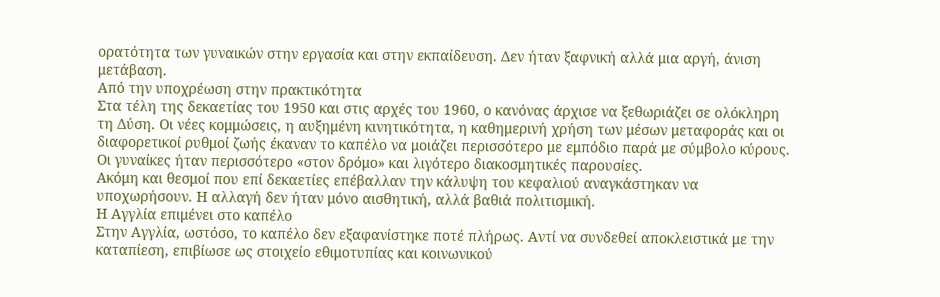ορατότητα των γυναικών στην εργασία και στην εκπαίδευση. Δεν ήταν ξαφνική αλλά μια αργή, άνιση μετάβαση.
Από την υποχρέωση στην πρακτικότητα
Στα τέλη της δεκαετίας του 1950 και στις αρχές του 1960, ο κανόνας άρχισε να ξεθωριάζει σε ολόκληρη τη Δύση. Οι νέες κομμώσεις, η αυξημένη κινητικότητα, η καθημερινή χρήση των μέσων μεταφοράς και οι διαφορετικοί ρυθμοί ζωής έκαναν το καπέλο να μοιάζει περισσότερο με εμπόδιο παρά με σύμβολο κύρους. Οι γυναίκες ήταν περισσότερο «στον δρόμο» και λιγότερο διακοσμητικές παρουσίες.
Ακόμη και θεσμοί που επί δεκαετίες επέβαλλαν την κάλυψη του κεφαλιού αναγκάστηκαν να υποχωρήσουν. Η αλλαγή δεν ήταν μόνο αισθητική, αλλά βαθιά πολιτισμική.
Η Αγγλία επιμένει στο καπέλο
Στην Αγγλία, ωστόσο, το καπέλο δεν εξαφανίστηκε ποτέ πλήρως. Αντί να συνδεθεί αποκλειστικά με την καταπίεση, επιβίωσε ως στοιχείο εθιμοτυπίας και κοινωνικού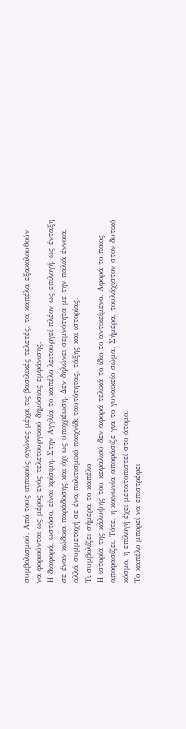συμβολισμού. Από τους ιππικούς αγώνες μέχρι τις βασιλικές τελετές, τα καπέλα εξακολουθούν να φοριούνται ως μέρος ενός τελετουργικού δημόσιας εμφάνισης.
Η διαφορά, ωστόσο, είναι κρίσιμη. Στην Αγγλία το καπέλο λειτουργεί πλέον ως επιλογή, ως ένταξη σε έναν κώδικα παράδοσης και όχι ως υποχρέωση. Δεν δηλώνει σεμνότητα με την παλιά έννοια, αλλά συμμετοχή σε ένα πολιτισμικό παιχνίδι ταυτότητας, τάξης και ιστορίας.
Τι συμβολίζει σήμερα το καπέλο
Η ιστορία της κάλυψης του κεφαλιού δεν αφορά τελικά το ίδιο το αντικείμενο. Αφορά το ποιος αποφασίζει. Τότε, η κοινωνία αποφάσιζε για το γυναικείο σώμα. Σήμερα, τουλάχιστον στον δυτικό κόσμο, η επιλογή έχει μετατοπιστεί στο άτομο.
Το καπέλο μπορεί να επιστρέφει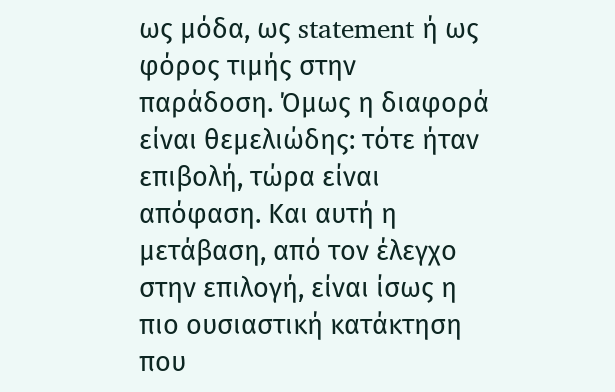ως μόδα, ως statement ή ως φόρος τιμής στην παράδοση. Όμως η διαφορά είναι θεμελιώδης: τότε ήταν επιβολή, τώρα είναι απόφαση. Και αυτή η μετάβαση, από τον έλεγχο στην επιλογή, είναι ίσως η πιο ουσιαστική κατάκτηση που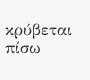κρύβεται πίσω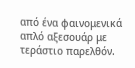από ένα φαινομενικά απλό αξεσουάρ με τεράστιο παρελθόν.